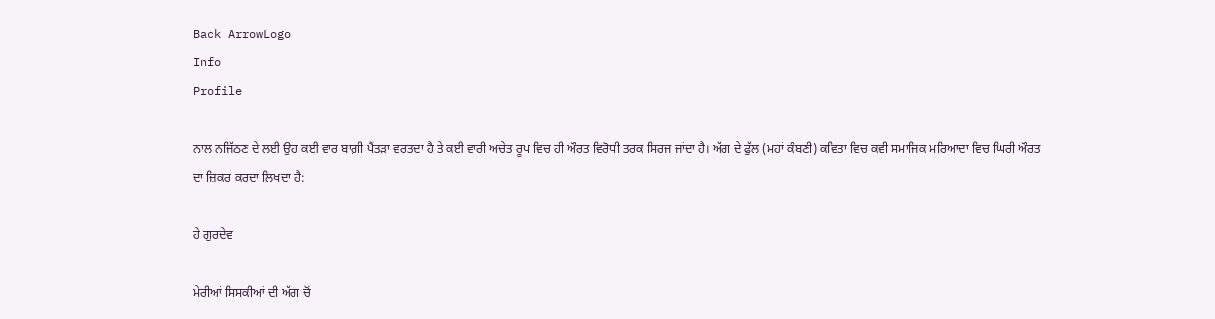Back ArrowLogo
Info
Profile

ਨਾਲ ਨਜਿੱਠਣ ਦੇ ਲਈ ਉਹ ਕਈ ਵਾਰ ਬਾਗ਼ੀ ਪੈਂਤੜਾ ਵਰਤਦਾ ਹੈ ਤੇ ਕਈ ਵਾਰੀ ਅਚੇਤ ਰੂਪ ਵਿਚ ਹੀ ਔਰਤ ਵਿਰੋਧੀ ਤਰਕ ਸਿਰਜ ਜਾਂਦਾ ਹੈ। ਅੱਗ ਦੇ ਫੁੱਲ (ਮਹਾਂ ਕੰਬਣੀ) ਕਵਿਤਾ ਵਿਚ ਕਵੀ ਸਮਾਜਿਕ ਮਰਿਆਦਾ ਵਿਚ ਘਿਰੀ ਔਰਤ ਦਾ ਜ਼ਿਕਰ ਕਰਦਾ ਲਿਖਦਾ ਹੈ:

ਹੇ ਗੁਰਦੇਵ

ਮੇਰੀਆਂ ਸਿਸਕੀਆਂ ਦੀ ਅੱਗ ਚੋਂ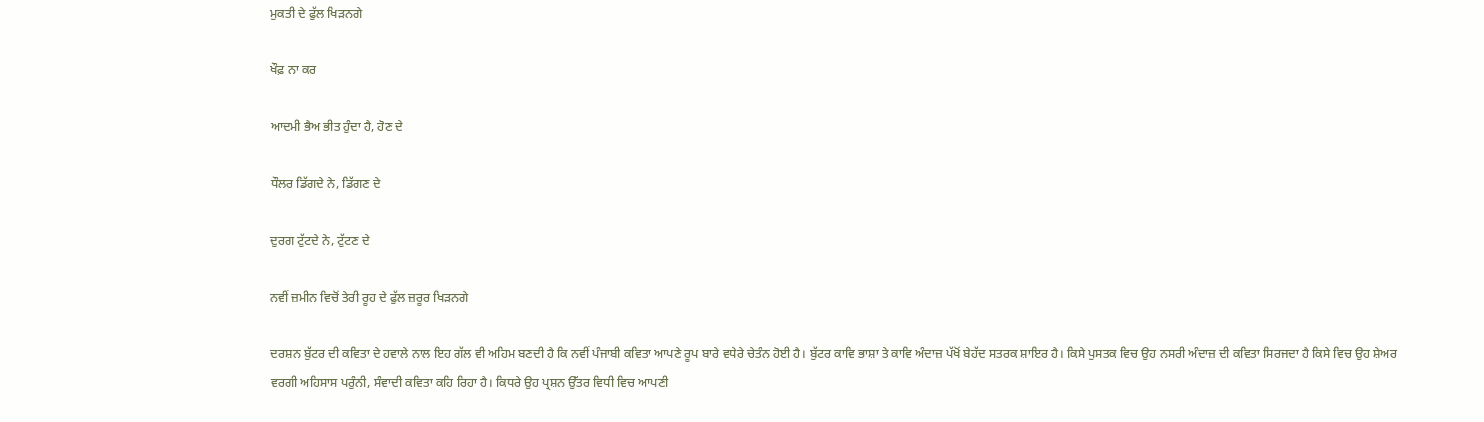ਮੁਕਤੀ ਦੇ ਫੁੱਲ ਖਿੜਨਗੇ

ਖੌਫ਼ ਨਾ ਕਰ

ਆਦਮੀ ਭੈਅ ਭੀਤ ਹੁੰਦਾ ਹੈ, ਹੋਣ ਦੇ

ਧੌਲਰ ਡਿੱਗਦੇ ਨੇ, ਡਿੱਗਣ ਦੇ

ਦੁਰਗ ਟੁੱਟਦੇ ਨੇ, ਟੁੱਟਣ ਦੇ

ਨਵੀਂ ਜ਼ਮੀਨ ਵਿਚੋਂ ਤੇਰੀ ਰੂਹ ਦੇ ਫੁੱਲ ਜ਼ਰੂਰ ਖਿੜਨਗੇ

ਦਰਸ਼ਨ ਬੁੱਟਰ ਦੀ ਕਵਿਤਾ ਦੇ ਹਵਾਲੇ ਨਾਲ ਇਹ ਗੱਲ ਵੀ ਅਹਿਮ ਬਣਦੀ ਹੈ ਕਿ ਨਵੀਂ ਪੰਜਾਬੀ ਕਵਿਤਾ ਆਪਣੇ ਰੂਪ ਬਾਰੇ ਵਧੇਰੇ ਚੇਤੰਨ ਹੋਈ ਹੈ। ਬੁੱਟਰ ਕਾਵਿ ਭਾਸ਼ਾ ਤੇ ਕਾਵਿ ਅੰਦਾਜ਼ ਪੱਖੋਂ ਬੇਹੱਦ ਸਤਰਕ ਸ਼ਾਇਰ ਹੈ। ਕਿਸੇ ਪੁਸਤਕ ਵਿਚ ਉਹ ਨਸਰੀ ਅੰਦਾਜ਼ ਦੀ ਕਵਿਤਾ ਸਿਰਜਦਾ ਹੈ ਕਿਸੇ ਵਿਚ ਉਹ ਸ਼ੇਅਰ ਵਰਗੀ ਅਹਿਸਾਸ ਪਰੁੰਨੀ, ਸੰਵਾਦੀ ਕਵਿਤਾ ਕਹਿ ਰਿਹਾ ਹੈ। ਕਿਧਰੇ ਉਹ ਪ੍ਰਸ਼ਨ ਉੱਤਰ ਵਿਧੀ ਵਿਚ ਆਪਣੀ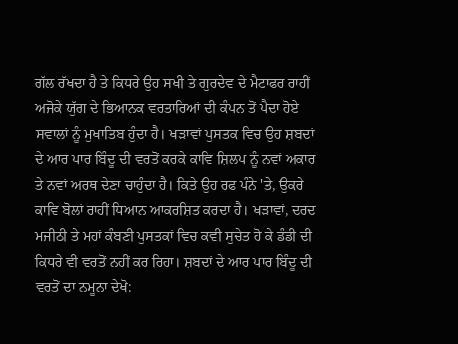ਗੱਲ ਰੱਖਦਾ ਹੈ ਤੇ ਕਿਧਰੇ ਉਹ ਸਖੀ ਤੇ ਗੁਰਦੇਵ ਦੇ ਮੈਟਾਫਰ ਰਾਹੀਂ ਅਜੋਕੇ ਯੁੱਗ ਦੇ ਭਿਆਨਕ ਵਰਤਾਰਿਆਂ ਦੀ ਕੰਪਨ ਤੋਂ ਪੈਦਾ ਹੋਏ ਸਵਾਲਾਂ ਨੂੰ ਮੁਖਾਤਿਬ ਹੁੰਦਾ ਹੈ। ਖੜਾਵਾਂ ਪੁਸਤਕ ਵਿਚ ਉਹ ਸ਼ਬਦਾਂ ਦੇ ਆਰ ਪਾਰ ਬਿੰਦੂ ਦੀ ਵਰਤੋਂ ਕਰਕੇ ਕਾਵਿ ਸ਼ਿਲਪ ਨੂੰ ਨਵਾਂ ਅਕਾਰ ਤੇ ਨਵਾਂ ਅਰਥ ਦੇਣਾ ਚਾਹੁੰਦਾ ਹੈ। ਕਿਤੇ ਉਹ ਰਫ ਪੰਨੇ 'ਤੇ, ਉਕਰੇ ਕਾਵਿ ਬੋਲਾਂ ਰਾਹੀਂ ਧਿਆਨ ਆਕਰਸ਼ਿਤ ਕਰਦਾ ਹੈ। ਖੜਾਵਾਂ, ਦਰਦ ਮਜੀਠੀ ਤੇ ਮਹਾਂ ਕੰਬਣੀ ਪੁਸਤਕਾਂ ਵਿਚ ਕਵੀ ਸੁਚੇਤ ਹੋ ਕੇ ਡੰਡੀ ਦੀ ਕਿਧਰੇ ਵੀ ਵਰਤੋਂ ਨਹੀਂ ਕਰ ਰਿਹਾ। ਸ਼ਬਦਾਂ ਦੇ ਆਰ ਪਾਰ ਬਿੰਦੂ ਦੀ ਵਰਤੋਂ ਦਾ ਨਮੂਨਾ ਦੇਖੋ: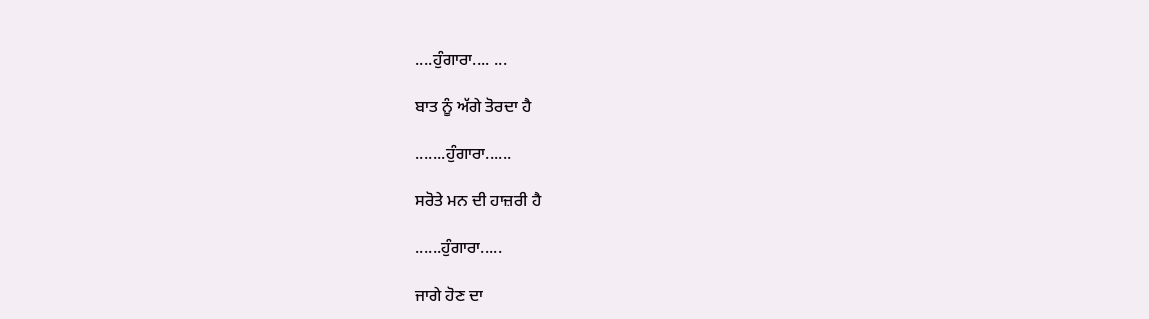....ਹੁੰਗਾਰਾ.... ...

ਬਾਤ ਨੂੰ ਅੱਗੇ ਤੋਰਦਾ ਹੈ

.......ਹੁੰਗਾਰਾ......

ਸਰੋਤੇ ਮਨ ਦੀ ਹਾਜ਼ਰੀ ਹੈ

......ਹੁੰਗਾਰਾ.....

ਜਾਗੇ ਹੋਣ ਦਾ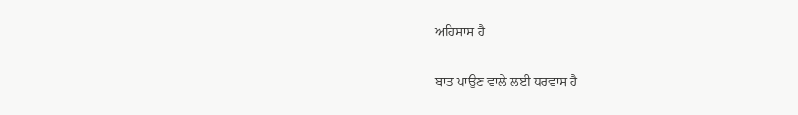ਅਹਿਸਾਸ ਹੈ

ਬਾਤ ਪਾਉਣ ਵਾਲੇ ਲਈ ਧਰਵਾਸ ਹੈ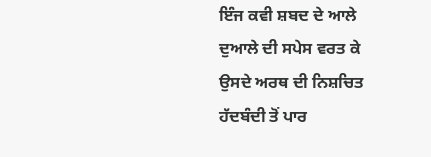ਇੰਜ ਕਵੀ ਸ਼ਬਦ ਦੇ ਆਲੇ ਦੁਆਲੇ ਦੀ ਸਪੇਸ ਵਰਤ ਕੇ ਉਸਦੇ ਅਰਥ ਦੀ ਨਿਸ਼ਚਿਤ ਹੱਦਬੰਦੀ ਤੋਂ ਪਾਰ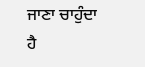ਜਾਣਾ ਚਾਹੁੰਦਾ ਹੈ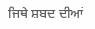ਜਿਥੇ ਸ਼ਬਦ ਦੀਆਂ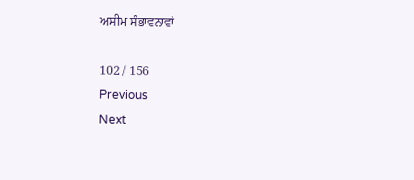ਅਸੀਮ ਸੰਭਾਵਨਾਵਾਂ

102 / 156
Previous
Next